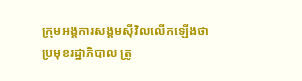ក្រុមអង្គការសង្គមស៊ីវិលលើកឡើងថា ប្រមុខរដ្ឋាភិបាល ត្រូ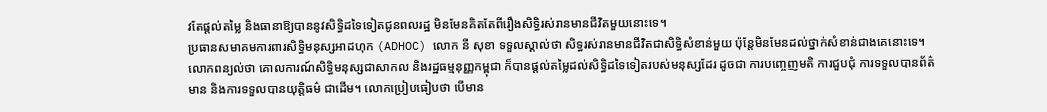វតែផ្តល់តម្លៃ និងធានាឱ្យបាននូវសិទ្ធិដទៃទៀតជូនពលរដ្ឋ មិនមែនគិតតែពីរឿងសិទ្ធិរស់រានមានជីវិតមួយនោះទេ។
ប្រធានសមាគមការពារសិទ្ធិមនុស្សអាដហុក (ADHOC) លោក នី សុខា ទទួលស្គាល់ថា សិទ្ធរស់រានមានជីវិតជាសិទ្ធិសំខាន់មួយ ប៉ុន្តែមិនមែនដល់ថ្នាក់សំខាន់ជាងគេនោះទេ។ លោកពន្យល់ថា គោលការណ៍សិទ្ធិមនុស្សជាសាកល និងរដ្ឋធម្មនុញ្ញកម្ពុជា ក៏បានផ្តល់តម្លៃដល់សិទ្ធិដទៃទៀតរបស់មនុស្សដែរ ដូចជា ការបញ្ចេញមតិ ការជួបជុំ ការទទួលបានព័ត៌មាន និងការទទួលបានយុត្តិធម៌ ជាដើម។ លោកប្រៀបធៀបថា បើមាន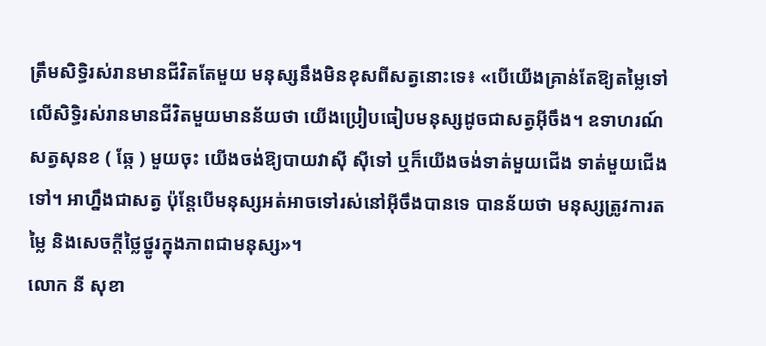ត្រឹមសិទ្ធិរស់រានមានជីវិតតែមួយ មនុស្សនឹងមិនខុសពីសត្វនោះទេ៖ «បើយើងគ្រាន់តែឱ្យតម្លៃទៅលើសិទ្ធិរស់រានមានជីវិតមួយមានន័យថា យើងប្រៀបធៀបមនុស្សដូចជាសត្វអ៊ីចឹង។ ឧទាហរណ៍សត្វសុនខ ( ឆ្កែ ) មួយចុះ យើងចង់ឱ្យបាយវាស៊ី ស៊ីទៅ ឬក៏យើងចង់ទាត់មួយជើង ទាត់មួយជើងទៅ។ អាហ្នឹងជាសត្វ ប៉ុន្តែបើមនុស្សអត់អាចទៅរស់នៅអ៊ីចឹងបានទេ បានន័យថា មនុស្សត្រូវការតម្លៃ និងសេចក្តីថ្លៃថ្នូរក្នុងភាពជាមនុស្ស»។
លោក នី សុខា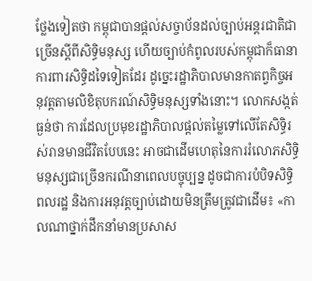ថ្លែងទៀតថា កម្ពុជាបានផ្តល់សច្ចាប័នដល់ច្បាប់អន្តរជាតិជាច្រើនស្តីពីសិទ្ធិមនុស្ស ហើយច្បាប់កំពូលរបស់កម្ពុជាក៏ធានាការពារសិទ្ធិដទៃទៀតដែរ ដូច្នេះរដ្ឋាភិបាលមានកាតព្វកិច្ចអនុវត្តតាមលិខិតុបករណ៍សិទ្ធិមនុស្សទាំងនោះ។ លោកសង្កត់ធ្ងន់ថា ការដែលប្រមុខរដ្ឋាភិបាលផ្តល់តម្លៃទៅលើតែសិទ្ធិរស់រានមានជីវិតបែបនេះ អាចជាដើមហេតុនៃការរំលោភសិទ្ធិមនុស្សជាច្រើនករណីនាពេលបច្ចុប្បន្ន ដូចជាការបំបិទសិទ្ធិពលរដ្ឋ និងការអនុវត្តច្បាប់ដោយមិនត្រឹមត្រូវជាដើម៖ «កាលណាថ្នាក់ដឹកនាំមានប្រសាស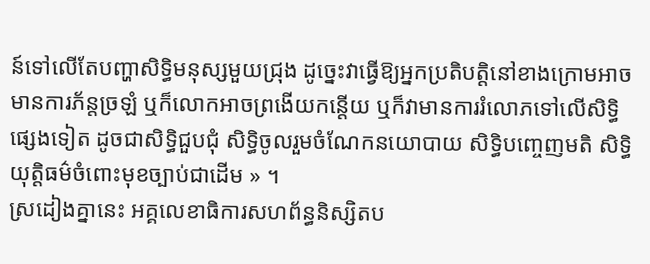ន៍ទៅលើតែបញ្ហាសិទ្ធិមនុស្សមួយជ្រុង ដូច្នេះវាធ្វើឱ្យអ្នកប្រតិបត្តិនៅខាងក្រោមអាចមានការភ័ន្តច្រឡំ ឬក៏លោកអាចព្រងើយកន្តើយ ឬក៏វាមានការរំលោភទៅលើសិទ្ធិផ្សេងទៀត ដូចជាសិទ្ធិជួបជុំ សិទ្ធិចូលរួមចំណែកនយោបាយ សិទ្ធិបញ្ចេញមតិ សិទ្ធិយុត្តិធម៌ចំពោះមុខច្បាប់ជាដើម » ។
ស្រដៀងគ្នានេះ អគ្គលេខាធិការសហព័ន្ធនិស្សិតប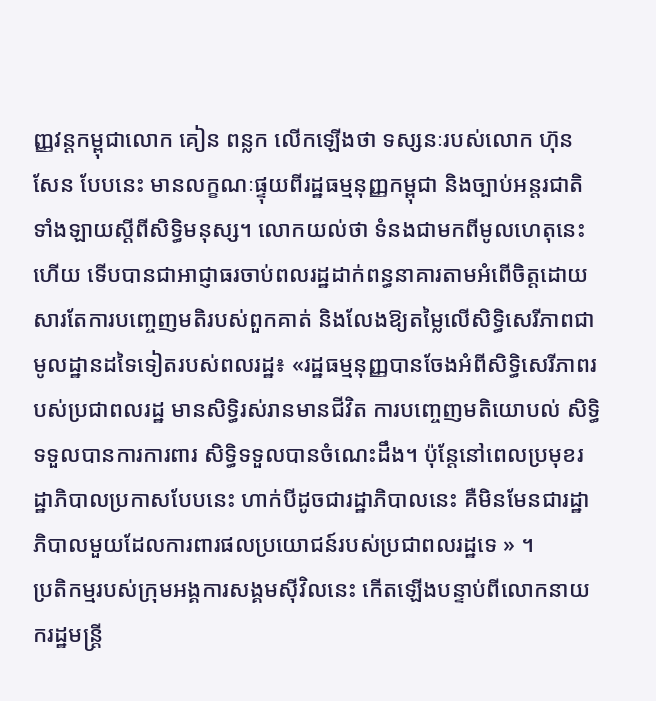ញ្ញវន្តកម្ពុជាលោក គៀន ពន្លក លើកឡើងថា ទស្សនៈរបស់លោក ហ៊ុន សែន បែបនេះ មានលក្ខណៈផ្ទុយពីរដ្ឋធម្មនុញ្ញកម្ពុជា និងច្បាប់អន្តរជាតិទាំងឡាយស្តីពីសិទ្ធិមនុស្ស។ លោកយល់ថា ទំនងជាមកពីមូលហេតុនេះហើយ ទើបបានជាអាជ្ញាធរចាប់ពលរដ្ឋដាក់ពន្ធនាគារតាមអំពើចិត្តដោយសារតែការបញ្ចេញមតិរបស់ពួកគាត់ និងលែងឱ្យតម្លៃលើសិទ្ធិសេរីភាពជាមូលដ្ឋានដទៃទៀតរបស់ពលរដ្ឋ៖ «រដ្ឋធម្មនុញ្ញបានចែងអំពីសិទ្ធិសេរីភាពរបស់ប្រជាពលរដ្ឋ មានសិទ្ធិរស់រានមានជីវិត ការបញ្ចេញមតិយោបល់ សិទ្ធិទទួលបានការការពារ សិទ្ធិទទួលបានចំណេះដឹង។ ប៉ុន្តែនៅពេលប្រមុខរដ្ឋាភិបាលប្រកាសបែបនេះ ហាក់បីដូចជារដ្ឋាភិបាលនេះ គឺមិនមែនជារដ្ឋាភិបាលមួយដែលការពារផលប្រយោជន៍របស់ប្រជាពលរដ្ឋទេ » ។
ប្រតិកម្មរបស់ក្រុមអង្គការសង្គមស៊ីវិលនេះ កើតឡើងបន្ទាប់ពីលោកនាយករដ្ឋមន្ត្រី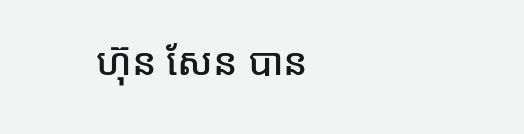ហ៊ុន សែន បាន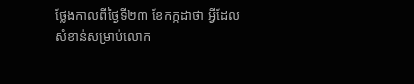ថ្លែងកាលពីថ្ងៃទី២៣ ខែកក្កដាថា អ្វីដែលសំខាន់សម្រាប់លោក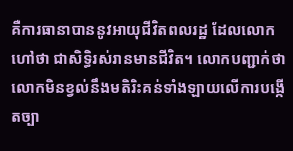គឺការធានាបាននូវអាយុជីវិតពលរដ្ឋ ដែលលោកហៅថា ជាសិទ្ធិរស់រានមានជីវិត។ លោកបញ្ជាក់ថា លោកមិនខ្វល់នឹងមតិរិះគន់ទាំងឡាយលើការបង្កើតច្បា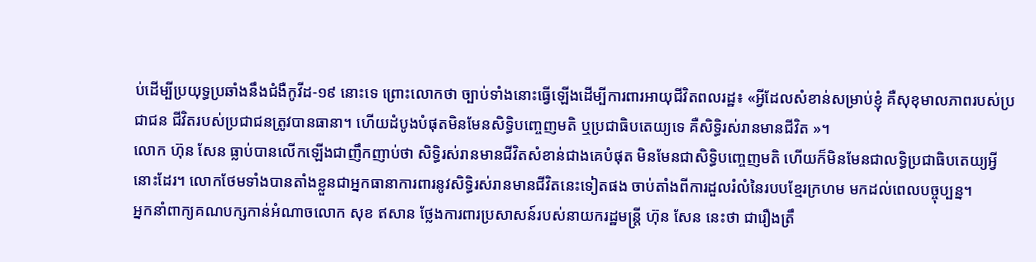ប់ដើម្បីប្រយុទ្ធប្រឆាំងនឹងជំងឺកូវីដ-១៩ នោះទេ ព្រោះលោកថា ច្បាប់ទាំងនោះធ្វើឡើងដើម្បីការពារអាយុជីវិតពលរដ្ឋ៖ «អ្វីដែលសំខាន់សម្រាប់ខ្ញុំ គឺសុខុមាលភាពរបស់ប្រជាជន ជីវិតរបស់ប្រជាជនត្រូវបានធានា។ ហើយដំបូងបំផុតមិនមែនសិទ្ធិបញ្ចេញមតិ ឬប្រជាធិបតេយ្យទេ គឺសិទ្ធិរស់រានមានជីវិត »។
លោក ហ៊ុន សែន ធ្លាប់បានលើកឡើងជាញឹកញាប់ថា សិទ្ធិរស់រានមានជីវិតសំខាន់ជាងគេបំផុត មិនមែនជាសិទ្ធិបញ្ចេញមតិ ហើយក៏មិនមែនជាលទ្ធិប្រជាធិបតេយ្យអ្វីនោះដែរ។ លោកថែមទាំងបានតាំងខ្លួនជាអ្នកធានាការពារនូវសិទ្ធិរស់រានមានជីវិតនេះទៀតផង ចាប់តាំងពីការដួលរំលំនៃរបបខ្មែរក្រហម មកដល់ពេលបច្ចុប្បន្ន។
អ្នកនាំពាក្យគណបក្សកាន់អំណាចលោក សុខ ឥសាន ថ្លែងការពារប្រសាសន៍របស់នាយករដ្ឋមន្ត្រី ហ៊ុន សែន នេះថា ជារឿងត្រឹ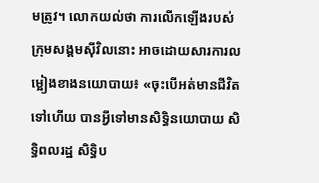មត្រូវ។ លោកយល់ថា ការលើកឡើងរបស់ក្រុមសង្គមស៊ីវិលនោះ អាចដោយសារការលម្អៀងខាងនយោបាយ៖ «ចុះបើអត់មានជីវិតទៅហើយ បានអ្វីទៅមានសិទ្ធិនយោបាយ សិទ្ធិពលរដ្ឋ សិទ្ធិប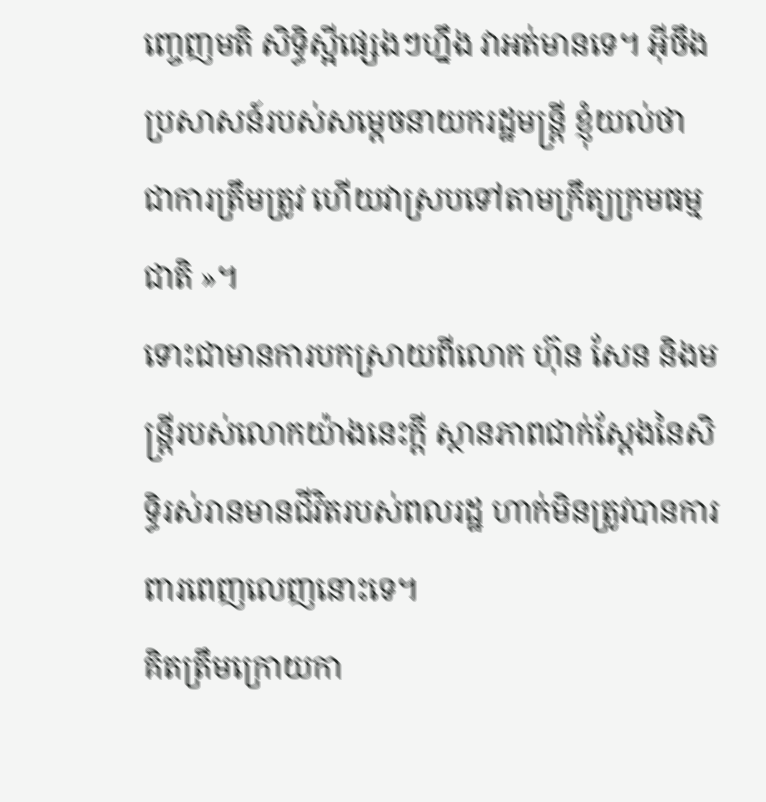ញ្ចេញមតិ សិទ្ធិស្អីផ្សេងៗហ្នឹង វាអត់មានទេ។ អ៊ីចឹងប្រសាសន៍របស់សម្តេចនាយករដ្ឋមន្ត្រី ខ្ញុំយល់ថា ជាការត្រឹមត្រូវ ហើយវាស្របទៅតាមក្រឹត្យក្រមធម្មជាតិ »។
ទោះជាមានការបកស្រាយពីលោក ហ៊ុន សែន និងមន្ត្រីរបស់លោកយ៉ាងនេះក្តី ស្ថានភាពជាក់ស្តែងនៃសិទ្ធិរស់រានមានជីវិតរបស់ពលរដ្ឋ ហាក់មិនត្រូវបានការពារពេញលេញនោះទេ។
គិតត្រឹមក្រោយកា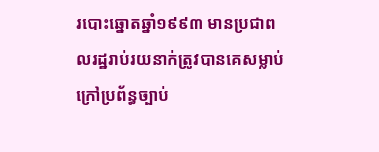របោះឆ្នោតឆ្នាំ១៩៩៣ មានប្រជាពលរដ្ឋរាប់រយនាក់ត្រូវបានគេសម្លាប់ក្រៅប្រព័ន្ធច្បាប់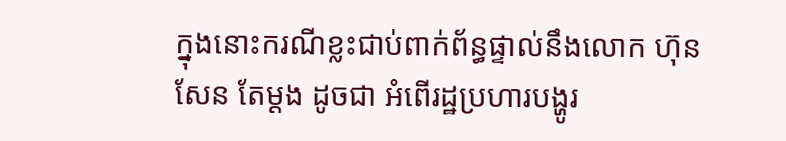ក្នុងនោះករណីខ្លះជាប់ពាក់ព័ន្ធផ្ទាល់នឹងលោក ហ៊ុន សែន តែម្តង ដូចជា អំពើរដ្ឋប្រហារបង្ហូរ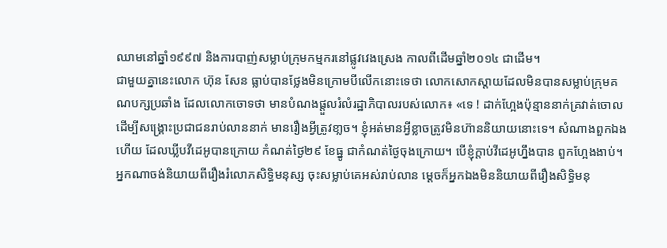ឈាមនៅឆ្នាំ១៩៩៧ និងការបាញ់សម្លាប់ក្រុមកម្មករនៅផ្លូវវេងស្រេង កាលពីដើមឆ្នាំ២០១៤ ជាដើម។
ជាមួយគ្នានេះលោក ហ៊ុន សែន ធ្លាប់បានថ្លែងមិនក្រោមបីលើកនោះទេថា លោកសោកស្តាយដែលមិនបានសម្លាប់ក្រុមគណបក្សប្រឆាំង ដែលលោកចោទថា មានបំណងផ្តួលរំលំរដ្ឋាភិបាលរបស់លោក៖ «ទេ ! ដាក់ហ្អែងប៉ុន្មាននាក់គ្រវាត់ចោល ដើម្បីសង្គ្រោះប្រជាជនរាប់លាននាក់ មានរឿងអ្វីត្រូវខា្លច។ ខ្ញុំអត់មានអ្វីខ្លាចត្រូវមិនហ៊ាននិយាយនោះទេ។ សំណាងពួកឯងហើយ ដែលឃ្លីបវីដេអូបានក្រោយ កំណត់ថ្ងៃ២៩ ខែធ្នូ ជាកំណត់ថ្ងៃចុងក្រោយ។ បើខ្ញុំក្តាប់វីដេអូហ្នឹងបាន ពួកហ្អែងងាប់។ អ្នកណាចង់និយាយពីរឿងរំលោភសិទ្ធិមនុស្ស ចុះសម្លាប់គេអស់រាប់លាន ម្តេចក៏អ្នកឯងមិននិយាយពីរឿងសិទ្ធិមនុ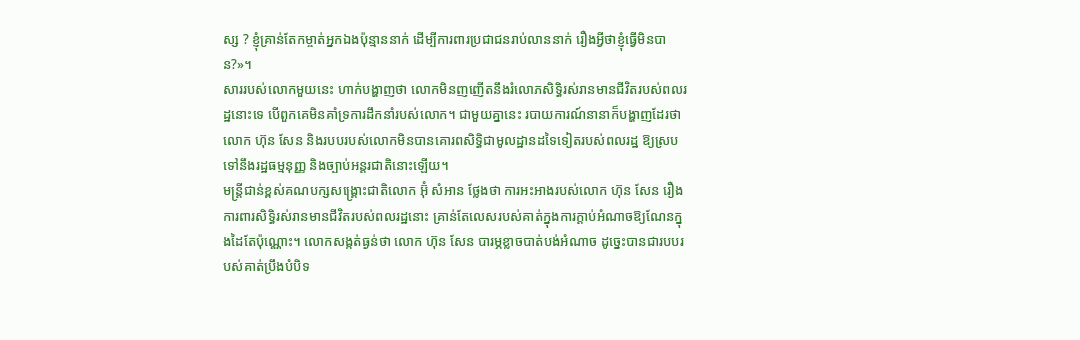ស្ស ? ខ្ញុំគ្រាន់តែកម្ចាត់អ្នកឯងប៉ុន្មាននាក់ ដើម្បីការពារប្រជាជនរាប់លាននាក់ រឿងអ្វីថាខ្ញុំធ្វើមិនបាន?»។
សាររបស់លោកមួយនេះ ហាក់បង្ហាញថា លោកមិនញញើតនឹងរំលោភសិទ្ធិរស់រានមានជីវិតរបស់ពលរដ្ឋនោះទេ បើពួកគេមិនគាំទ្រការដឹកនាំរបស់លោក។ ជាមួយគ្នានេះ របាយការណ៍នានាក៏បង្ហាញដែរថា លោក ហ៊ុន សែន និងរបបរបស់លោកមិនបានគោរពសិទ្ធិជាមូលដ្ឋានដទៃទៀតរបស់ពលរដ្ឋ ឱ្យស្របទៅនឹងរដ្ឋធម្មនុញ្ញ និងច្បាប់អន្តរជាតិនោះឡើយ។
មន្ត្រីជាន់ខ្ពស់គណបក្សសង្គ្រោះជាតិលោក អ៊ុំ សំអាន ថ្លែងថា ការអះអាងរបស់លោក ហ៊ុន សែន រឿងការពារសិទ្ធិរស់រានមានជីវិតរបស់ពលរដ្ឋនោះ គ្រាន់តែលេសរបស់គាត់ក្នុងការក្តាប់អំណាចឱ្យណែនក្នុងដៃតែប៉ុណ្ណោះ។ លោកសង្កត់ធ្ងន់ថា លោក ហ៊ុន សែន បារម្ភខ្លាចបាត់បង់អំណាច ដូច្នេះបានជារបបរបស់គាត់ប្រឹងបំបិទ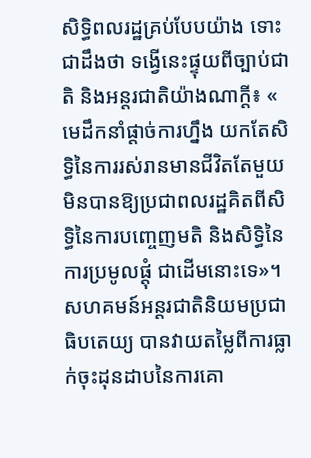សិទ្ធិពលរដ្ឋគ្រប់បែបយ៉ាង ទោះជាដឹងថា ទង្វើនេះផ្ទុយពីច្បាប់ជាតិ និងអន្តរជាតិយ៉ាងណាក្តី៖ « មេដឹកនាំផ្តាច់ការហ្នឹង យកតែសិទ្ធិនៃការរស់រានមានជីវិតតែមួយ មិនបានឱ្យប្រជាពលរដ្ឋគិតពីសិទ្ធិនៃការបញ្ចេញមតិ និងសិទ្ធិនៃការប្រមូលផ្តុំ ជាដើមនោះទេ»។
សហគមន៍អន្តរជាតិនិយមប្រជាធិបតេយ្យ បានវាយតម្លៃពីការធ្លាក់ចុះដុនដាបនៃការគោ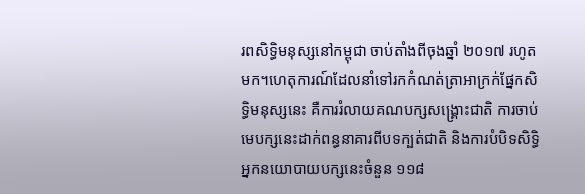រពសិទ្ធិមនុស្សនៅកម្ពុជា ចាប់តាំងពីចុងឆ្នាំ ២០១៧ រហូតមក។ហេតុការណ៍ដែលនាំទៅរកកំណត់ត្រាអាក្រក់ផ្នែកសិទ្ធិមនុស្សនេះ គឺការរំលាយគណបក្សសង្គ្រោះជាតិ ការចាប់មេបក្សនេះដាក់ពន្ធនាគារពីបទក្បត់ជាតិ និងការបំបិទសិទ្ធិអ្នកនយោបាយបក្សនេះចំនួន ១១៨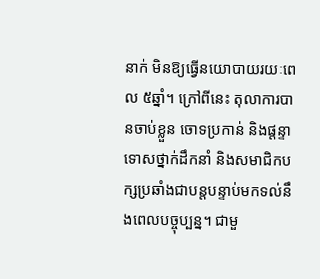នាក់ មិនឱ្យធ្វើនយោបាយរយៈពេល ៥ឆ្នាំ។ ក្រៅពីនេះ តុលាការបានចាប់ខ្លួន ចោទប្រកាន់ និងផ្តន្ទាទោសថ្នាក់ដឹកនាំ និងសមាជិកបក្សប្រឆាំងជាបន្តបន្ទាប់មកទល់នឹងពេលបច្ចុប្បន្ន។ ជាមួ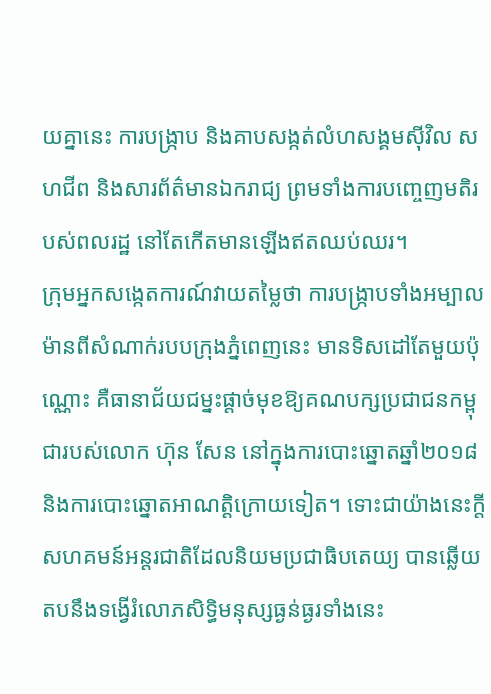យគ្នានេះ ការបង្ក្រាប និងគាបសង្កត់លំហសង្គមស៊ីវិល សហជីព និងសារព័ត៌មានឯករាជ្យ ព្រមទាំងការបញ្ចេញមតិរបស់ពលរដ្ឋ នៅតែកើតមានឡើងឥតឈប់ឈរ។
ក្រុមអ្នកសង្កេតការណ៍វាយតម្លៃថា ការបង្ក្រាបទាំងអម្បាលម៉ានពីសំណាក់របបក្រុងភ្នំពេញនេះ មានទិសដៅតែមួយប៉ុណ្ណោះ គឺធានាជ័យជម្នះផ្តាច់មុខឱ្យគណបក្សប្រជាជនកម្ពុជារបស់លោក ហ៊ុន សែន នៅក្នុងការបោះឆ្នោតឆ្នាំ២០១៨ និងការបោះឆ្នោតអាណត្តិក្រោយទៀត។ ទោះជាយ៉ាងនេះក្តី សហគមន៍អន្តរជាតិដែលនិយមប្រជាធិបតេយ្យ បានឆ្លើយតបនឹងទង្វើរំលោភសិទ្ធិមនុស្សធ្ងន់ធ្ងរទាំងនេះ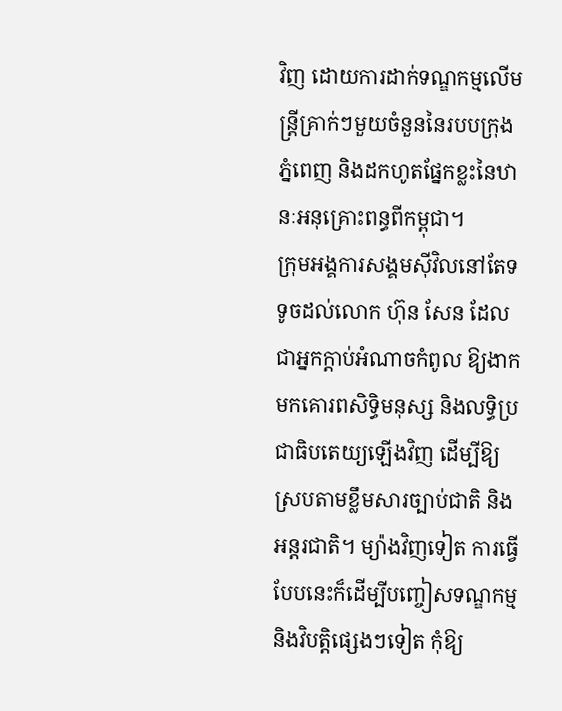វិញ ដោយការដាក់ទណ្ឌកម្មលើមន្ត្រីគ្រាក់ៗមួយចំនួននៃរបបក្រុងភ្នំពេញ និងដកហូតផ្នែកខ្លះនៃឋានៈអនុគ្រោះពន្ធពីកម្ពុជា។
ក្រុមអង្គការសង្គមស៊ីវិលនៅតែទទូចដល់លោក ហ៊ុន សែន ដែលជាអ្នកក្តាប់អំណាចកំពូល ឱ្យងាកមកគោរពសិទ្ធិមនុស្ស និងលទ្ធិប្រជាធិបតេយ្យឡើងវិញ ដើម្បីឱ្យស្របតាមខ្លឹមសារច្បាប់ជាតិ និងអន្តរជាតិ។ ម្យ៉ាងវិញទៀត ការធ្វើបែបនេះក៏ដើម្បីបញ្ចៀសទណ្ឌកម្ម និងវិបត្តិផ្សេងៗទៀត កុំឱ្យ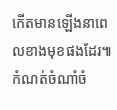កើតមានឡើងនាពេលខាងមុខផងដែរ៕
កំណត់ចំណាំចំ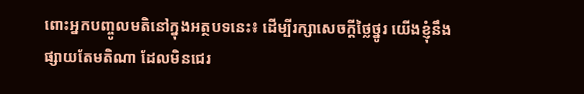ពោះអ្នកបញ្ចូលមតិនៅក្នុងអត្ថបទនេះ៖ ដើម្បីរក្សាសេចក្ដីថ្លៃថ្នូរ យើងខ្ញុំនឹងផ្សាយតែមតិណា ដែលមិនជេរ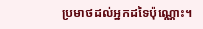ប្រមាថដល់អ្នកដទៃប៉ុណ្ណោះ។